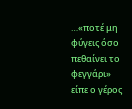…«ποτέ μη φύγεις όσο πεθαίνει το φεγγάρι»
είπε ο γέρος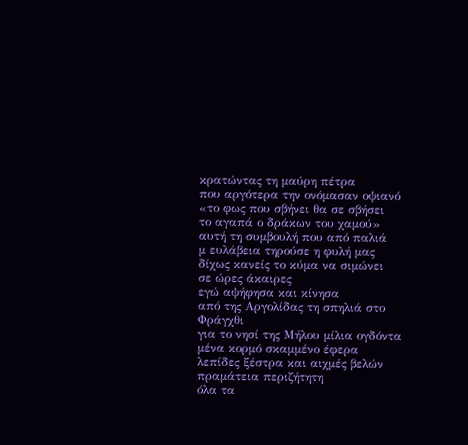κρατώντας τη μαύρη πέτρα
που αργότερα την ονόμασαν οψιανό
«το φως που σβήνει θα σε σβήσει
το αγαπά ο δράκων του χαμού»
αυτή τη συμβουλή που από παλιά
μ ευλάβεια τηρούσε η φυλή μας
δίχως κανείς το κύμα να σιμώνει
σε ώρες άκαιρες
εγώ αψήφησα και κίνησα
από της Αργολίδας τη σπηλιά στο Φράγχθι
για το νησί της Μήλου μίλια ογδόντα
μένα κορμό σκαμμένο έφερα
λεπίδες ξέστρα και αιχμές βελών
πραμάτεια περιζήτητη
όλα τα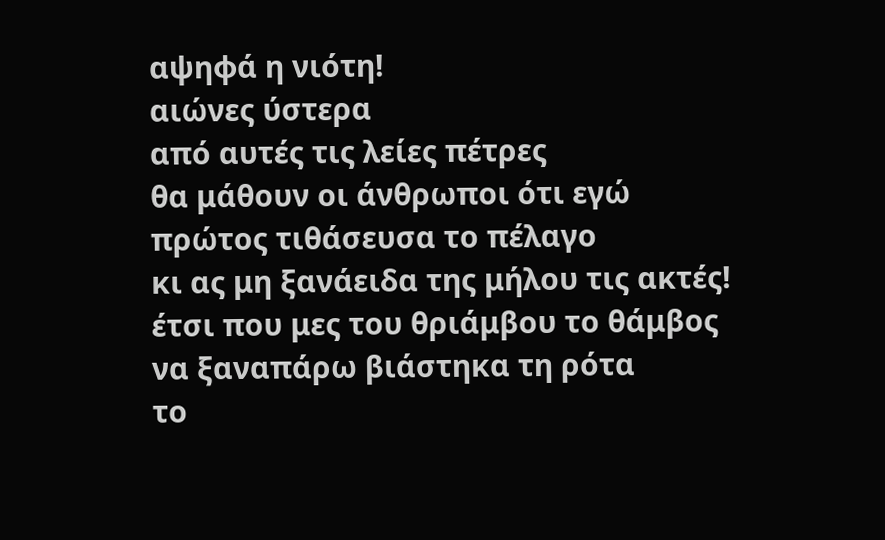αψηφά η νιότη!
αιώνες ύστερα
από αυτές τις λείες πέτρες
θα μάθουν οι άνθρωποι ότι εγώ
πρώτος τιθάσευσα το πέλαγο
κι ας μη ξανάειδα της μήλου τις ακτές!
έτσι που μες του θριάμβου το θάμβος
να ξαναπάρω βιάστηκα τη ρότα
το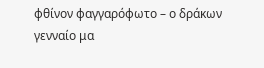φθίνον φαγγαρόφωτο – ο δράκων
γενναίο μα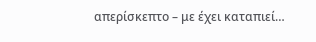απερίσκεπτο – με έχει καταπιεί…